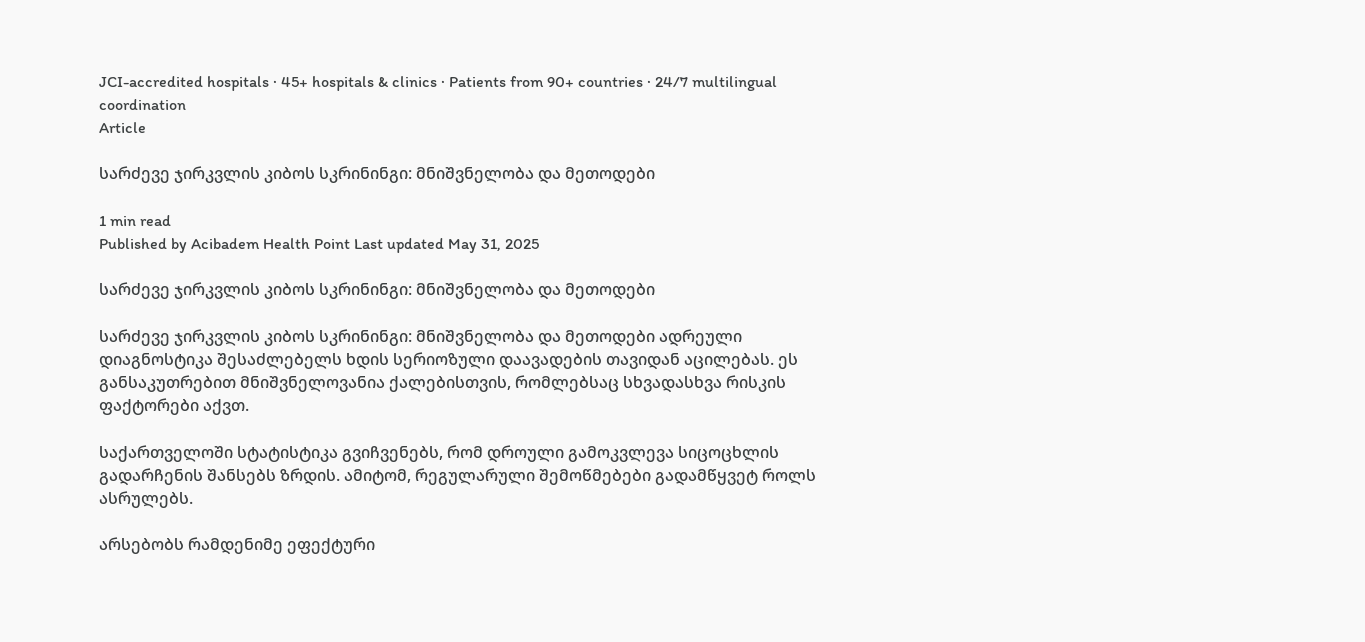JCI-accredited hospitals · 45+ hospitals & clinics · Patients from 90+ countries · 24/7 multilingual coordination
Article

სარძევე ჯირკვლის კიბოს სკრინინგი: მნიშვნელობა და მეთოდები

1 min read
Published by Acibadem Health Point Last updated May 31, 2025

სარძევე ჯირკვლის კიბოს სკრინინგი: მნიშვნელობა და მეთოდები

სარძევე ჯირკვლის კიბოს სკრინინგი: მნიშვნელობა და მეთოდები ადრეული დიაგნოსტიკა შესაძლებელს ხდის სერიოზული დაავადების თავიდან აცილებას. ეს განსაკუთრებით მნიშვნელოვანია ქალებისთვის, რომლებსაც სხვადასხვა რისკის ფაქტორები აქვთ.

საქართველოში სტატისტიკა გვიჩვენებს, რომ დროული გამოკვლევა სიცოცხლის გადარჩენის შანსებს ზრდის. ამიტომ, რეგულარული შემოწმებები გადამწყვეტ როლს ასრულებს.

არსებობს რამდენიმე ეფექტური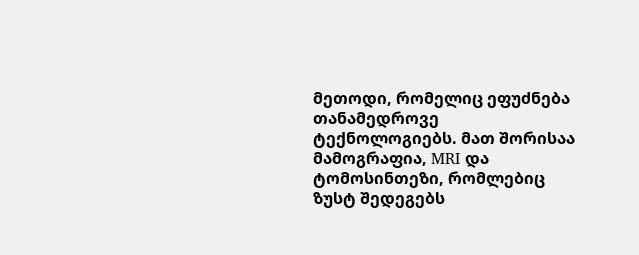მეთოდი, რომელიც ეფუძნება თანამედროვე ტექნოლოგიებს. მათ შორისაა მამოგრაფია, MRI და ტომოსინთეზი, რომლებიც ზუსტ შედეგებს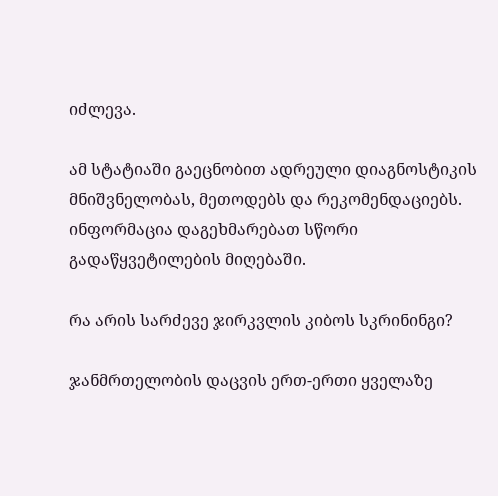იძლევა.

ამ სტატიაში გაეცნობით ადრეული დიაგნოსტიკის მნიშვნელობას, მეთოდებს და რეკომენდაციებს. ინფორმაცია დაგეხმარებათ სწორი გადაწყვეტილების მიღებაში.

რა არის სარძევე ჯირკვლის კიბოს სკრინინგი?

ჯანმრთელობის დაცვის ერთ-ერთი ყველაზე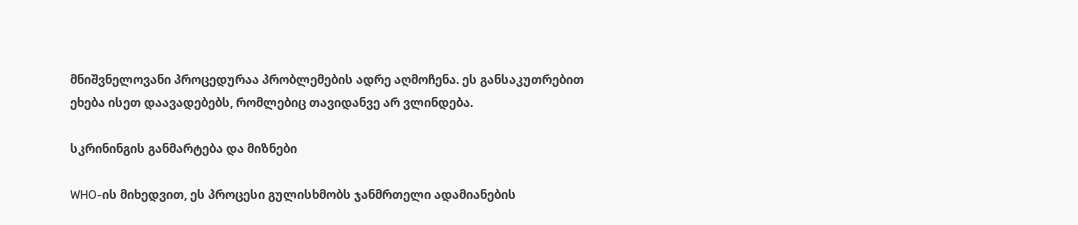მნიშვნელოვანი პროცედურაა პრობლემების ადრე აღმოჩენა. ეს განსაკუთრებით ეხება ისეთ დაავადებებს, რომლებიც თავიდანვე არ ვლინდება.

სკრინინგის განმარტება და მიზნები

WHO-ის მიხედვით, ეს პროცესი გულისხმობს ჯანმრთელი ადამიანების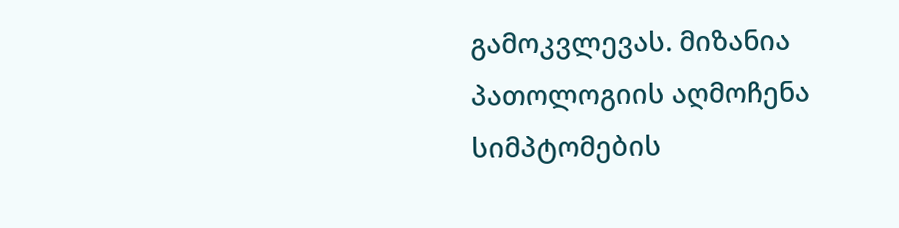გამოკვლევას. მიზანია პათოლოგიის აღმოჩენა სიმპტომების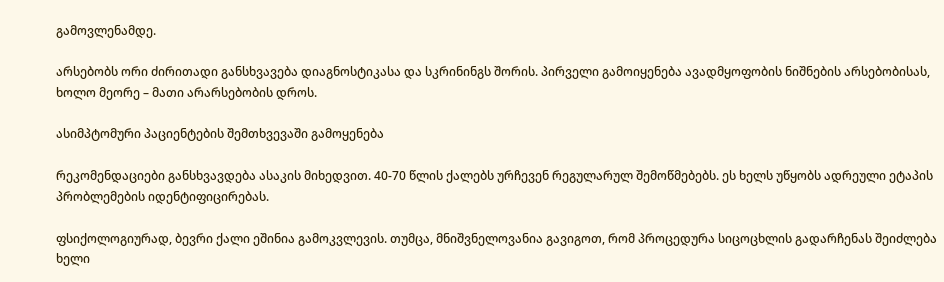გამოვლენამდე.

არსებობს ორი ძირითადი განსხვავება დიაგნოსტიკასა და სკრინინგს შორის. პირველი გამოიყენება ავადმყოფობის ნიშნების არსებობისას, ხოლო მეორე – მათი არარსებობის დროს.

ასიმპტომური პაციენტების შემთხვევაში გამოყენება

რეკომენდაციები განსხვავდება ასაკის მიხედვით. 40-70 წლის ქალებს ურჩევენ რეგულარულ შემოწმებებს. ეს ხელს უწყობს ადრეული ეტაპის პრობლემების იდენტიფიცირებას.

ფსიქოლოგიურად, ბევრი ქალი ეშინია გამოკვლევის. თუმცა, მნიშვნელოვანია გავიგოთ, რომ პროცედურა სიცოცხლის გადარჩენას შეიძლება ხელი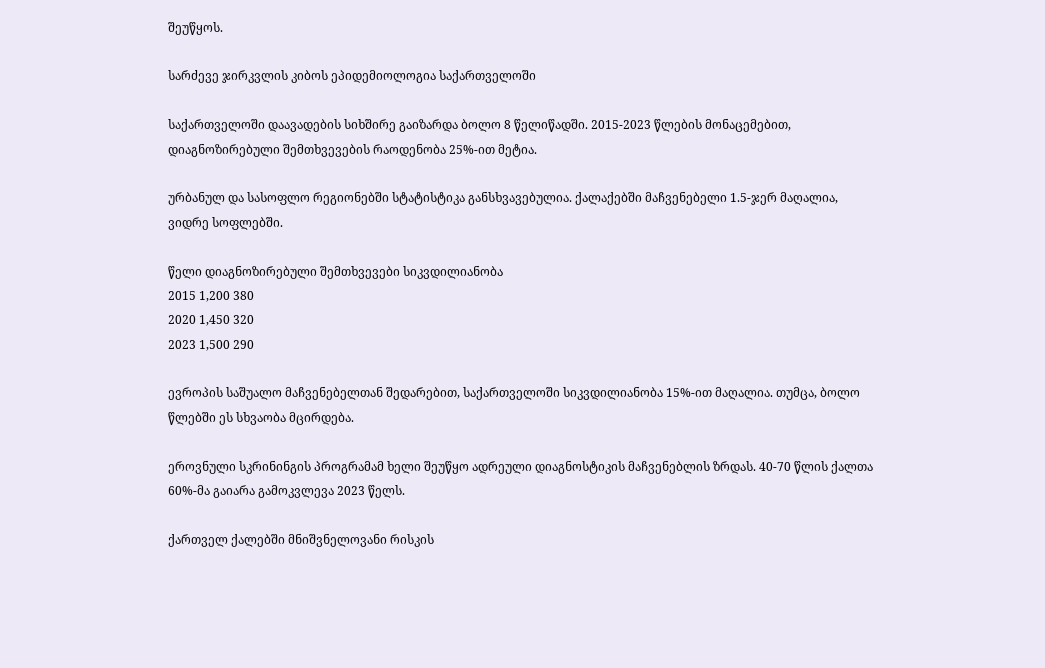შეუწყოს.

სარძევე ჯირკვლის კიბოს ეპიდემიოლოგია საქართველოში

საქართველოში დაავადების სიხშირე გაიზარდა ბოლო 8 წელიწადში. 2015-2023 წლების მონაცემებით, დიაგნოზირებული შემთხვევების რაოდენობა 25%-ით მეტია.

ურბანულ და სასოფლო რეგიონებში სტატისტიკა განსხვავებულია. ქალაქებში მაჩვენებელი 1.5-ჯერ მაღალია, ვიდრე სოფლებში.

წელი დიაგნოზირებული შემთხვევები სიკვდილიანობა
2015 1,200 380
2020 1,450 320
2023 1,500 290

ევროპის საშუალო მაჩვენებელთან შედარებით, საქართველოში სიკვდილიანობა 15%-ით მაღალია. თუმცა, ბოლო წლებში ეს სხვაობა მცირდება.

ეროვნული სკრინინგის პროგრამამ ხელი შეუწყო ადრეული დიაგნოსტიკის მაჩვენებლის ზრდას. 40-70 წლის ქალთა 60%-მა გაიარა გამოკვლევა 2023 წელს.

ქართველ ქალებში მნიშვნელოვანი რისკის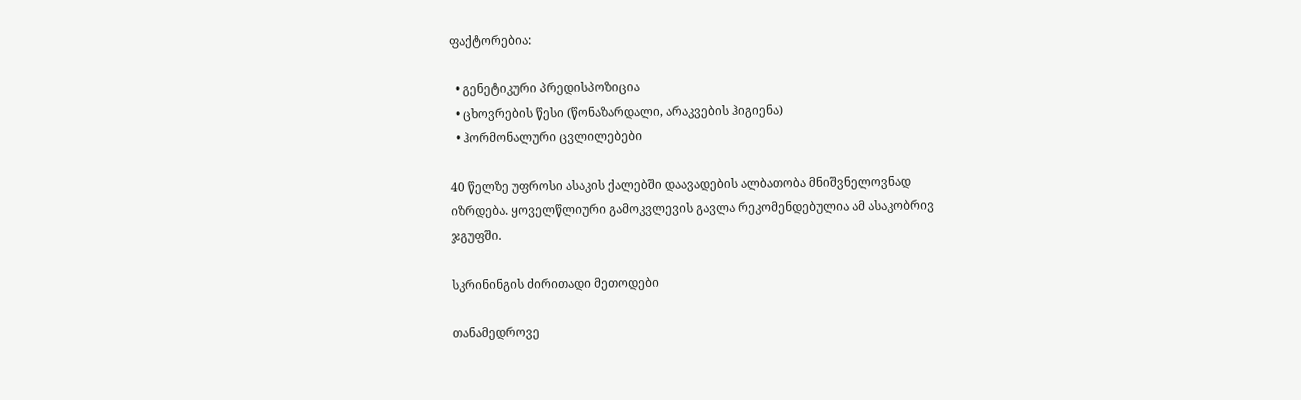ფაქტორებია:

  • გენეტიკური პრედისპოზიცია
  • ცხოვრების წესი (წონაზარდალი, არაკვების ჰიგიენა)
  • ჰორმონალური ცვლილებები

40 წელზე უფროსი ასაკის ქალებში დაავადების ალბათობა მნიშვნელოვნად იზრდება. ყოველწლიური გამოკვლევის გავლა რეკომენდებულია ამ ასაკობრივ ჯგუფში.

სკრინინგის ძირითადი მეთოდები

თანამედროვე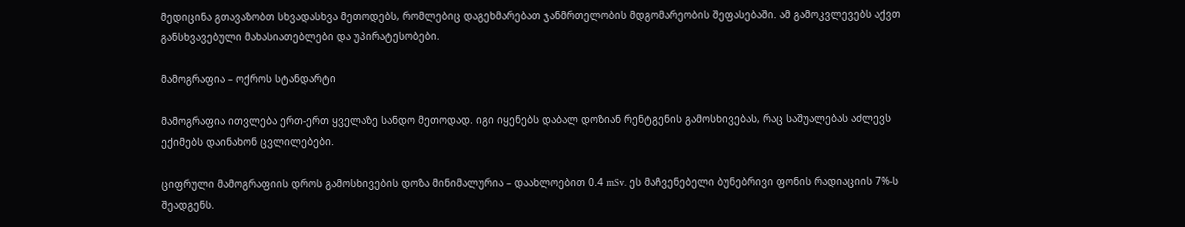მედიცინა გთავაზობთ სხვადასხვა მეთოდებს, რომლებიც დაგეხმარებათ ჯანმრთელობის მდგომარეობის შეფასებაში. ამ გამოკვლევებს აქვთ განსხვავებული მახასიათებლები და უპირატესობები.

მამოგრაფია – ოქროს სტანდარტი

მამოგრაფია ითვლება ერთ-ერთ ყველაზე სანდო მეთოდად. იგი იყენებს დაბალ დოზიან რენტგენის გამოსხივებას, რაც საშუალებას აძლევს ექიმებს დაინახონ ცვლილებები.

ციფრული მამოგრაფიის დროს გამოსხივების დოზა მინიმალურია – დაახლოებით 0.4 mSv. ეს მაჩვენებელი ბუნებრივი ფონის რადიაციის 7%-ს შეადგენს.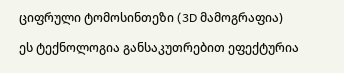ციფრული ტომოსინთეზი (3D მამოგრაფია)

ეს ტექნოლოგია განსაკუთრებით ეფექტურია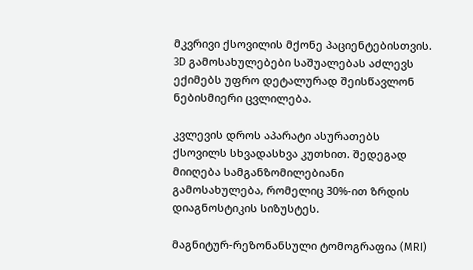მკვრივი ქსოვილის მქონე პაციენტებისთვის. 3D გამოსახულებები საშუალებას აძლევს ექიმებს უფრო დეტალურად შეისწავლონ ნებისმიერი ცვლილება.

კვლევის დროს აპარატი ასურათებს ქსოვილს სხვადასხვა კუთხით. შედეგად მიიღება სამგანზომილებიანი გამოსახულება, რომელიც 30%-ით ზრდის დიაგნოსტიკის სიზუსტეს.

მაგნიტურ-რეზონანსული ტომოგრაფია (MRI)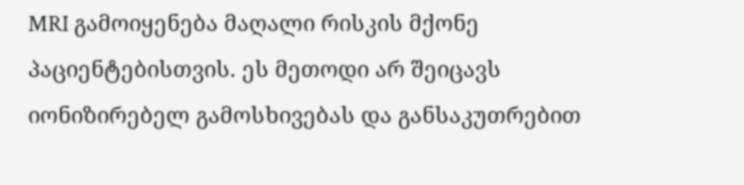MRI გამოიყენება მაღალი რისკის მქონე პაციენტებისთვის. ეს მეთოდი არ შეიცავს იონიზირებელ გამოსხივებას და განსაკუთრებით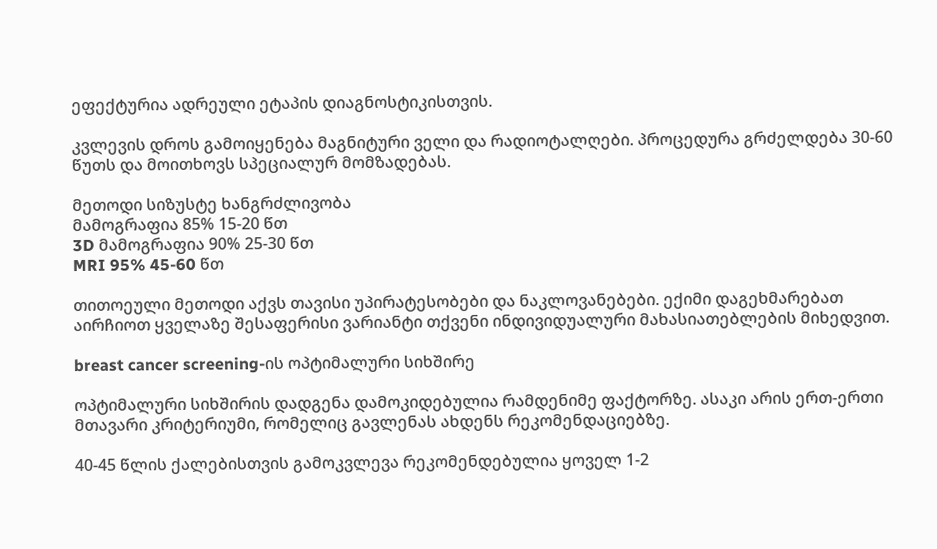ეფექტურია ადრეული ეტაპის დიაგნოსტიკისთვის.

კვლევის დროს გამოიყენება მაგნიტური ველი და რადიოტალღები. პროცედურა გრძელდება 30-60 წუთს და მოითხოვს სპეციალურ მომზადებას.

მეთოდი სიზუსტე ხანგრძლივობა
მამოგრაფია 85% 15-20 წთ
3D მამოგრაფია 90% 25-30 წთ
MRI 95% 45-60 წთ

თითოეული მეთოდი აქვს თავისი უპირატესობები და ნაკლოვანებები. ექიმი დაგეხმარებათ აირჩიოთ ყველაზე შესაფერისი ვარიანტი თქვენი ინდივიდუალური მახასიათებლების მიხედვით.

breast cancer screening-ის ოპტიმალური სიხშირე

ოპტიმალური სიხშირის დადგენა დამოკიდებულია რამდენიმე ფაქტორზე. ასაკი არის ერთ-ერთი მთავარი კრიტერიუმი, რომელიც გავლენას ახდენს რეკომენდაციებზე.

40-45 წლის ქალებისთვის გამოკვლევა რეკომენდებულია ყოველ 1-2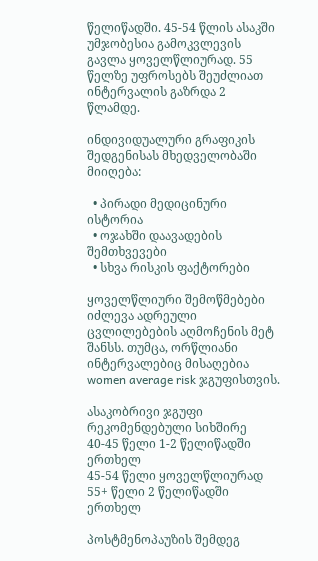წელიწადში. 45-54 წლის ასაკში უმჯობესია გამოკვლევის გავლა ყოველწლიურად. 55 წელზე უფროსებს შეუძლიათ ინტერვალის გაზრდა 2 წლამდე.

ინდივიდუალური გრაფიკის შედგენისას მხედველობაში მიიღება:

  • პირადი მედიცინური ისტორია
  • ოჯახში დაავადების შემთხვევები
  • სხვა რისკის ფაქტორები

ყოველწლიური შემოწმებები იძლევა ადრეული ცვლილებების აღმოჩენის მეტ შანსს. თუმცა, ორწლიანი ინტერვალებიც მისაღებია women average risk ჯგუფისთვის.

ასაკობრივი ჯგუფი რეკომენდებული სიხშირე
40-45 წელი 1-2 წელიწადში ერთხელ
45-54 წელი ყოველწლიურად
55+ წელი 2 წელიწადში ერთხელ

პოსტმენოპაუზის შემდეგ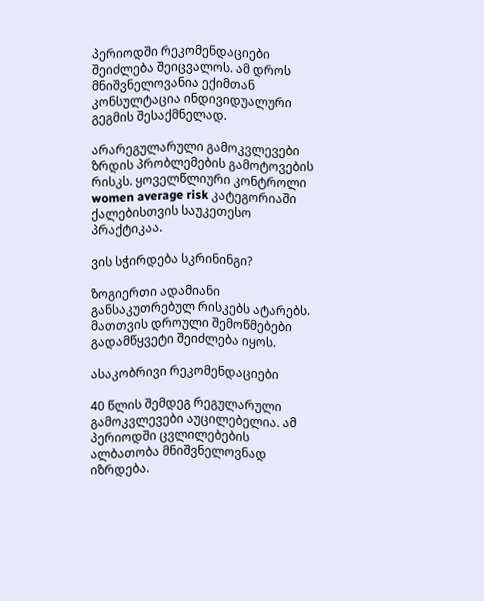პერიოდში რეკომენდაციები შეიძლება შეიცვალოს. ამ დროს მნიშვნელოვანია ექიმთან კონსულტაცია ინდივიდუალური გეგმის შესაქმნელად.

არარეგულარული გამოკვლევები ზრდის პრობლემების გამოტოვების რისკს. ყოველწლიური კონტროლი women average risk კატეგორიაში ქალებისთვის საუკეთესო პრაქტიკაა.

ვის სჭირდება სკრინინგი?

ზოგიერთი ადამიანი განსაკუთრებულ რისკებს ატარებს. მათთვის დროული შემოწმებები გადამწყვეტი შეიძლება იყოს.

ასაკობრივი რეკომენდაციები

40 წლის შემდეგ რეგულარული გამოკვლევები აუცილებელია. ამ პერიოდში ცვლილებების ალბათობა მნიშვნელოვნად იზრდება.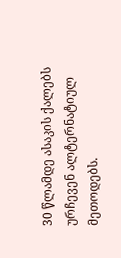30 წლამდე ასაკის ქალებს ურჩევენ ალტერნატიულ მეთოდებს.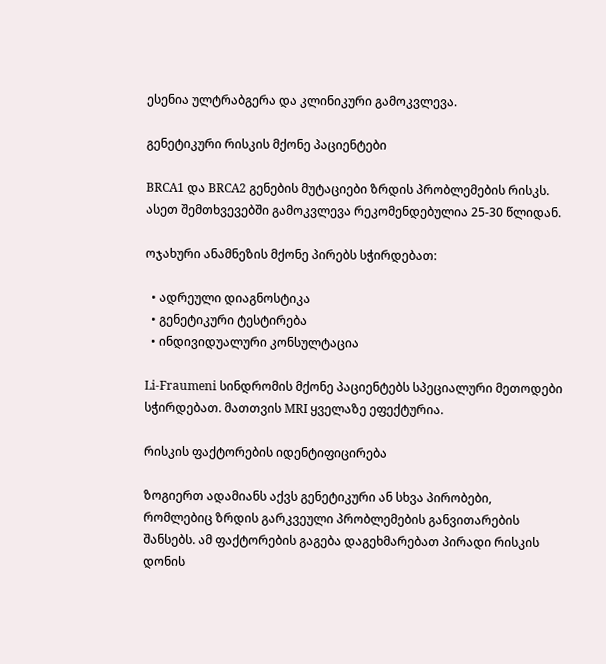ესენია ულტრაბგერა და კლინიკური გამოკვლევა.

გენეტიკური რისკის მქონე პაციენტები

BRCA1 და BRCA2 გენების მუტაციები ზრდის პრობლემების რისკს. ასეთ შემთხვევებში გამოკვლევა რეკომენდებულია 25-30 წლიდან.

ოჯახური ანამნეზის მქონე პირებს სჭირდებათ:

  • ადრეული დიაგნოსტიკა
  • გენეტიკური ტესტირება
  • ინდივიდუალური კონსულტაცია

Li-Fraumeni სინდრომის მქონე პაციენტებს სპეციალური მეთოდები სჭირდებათ. მათთვის MRI ყველაზე ეფექტურია.

რისკის ფაქტორების იდენტიფიცირება

ზოგიერთ ადამიანს აქვს გენეტიკური ან სხვა პირობები, რომლებიც ზრდის გარკვეული პრობლემების განვითარების შანსებს. ამ ფაქტორების გაგება დაგეხმარებათ პირადი რისკის დონის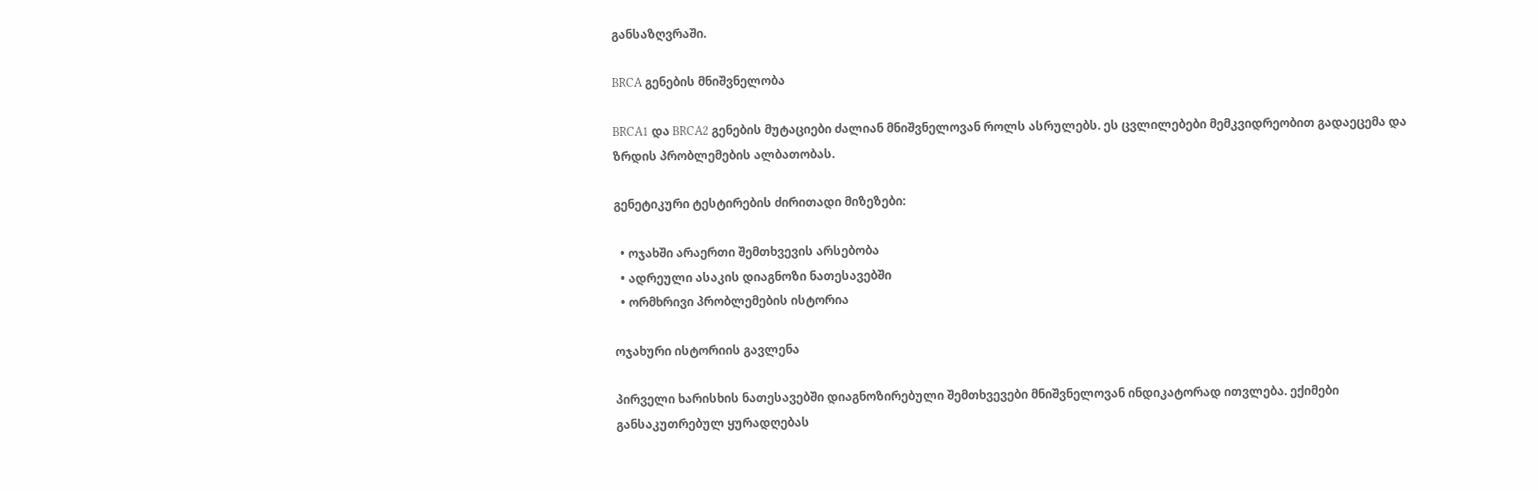განსაზღვრაში.

BRCA გენების მნიშვნელობა

BRCA1 და BRCA2 გენების მუტაციები ძალიან მნიშვნელოვან როლს ასრულებს. ეს ცვლილებები მემკვიდრეობით გადაეცემა და ზრდის პრობლემების ალბათობას.

გენეტიკური ტესტირების ძირითადი მიზეზები:

  • ოჯახში არაერთი შემთხვევის არსებობა
  • ადრეული ასაკის დიაგნოზი ნათესავებში
  • ორმხრივი პრობლემების ისტორია

ოჯახური ისტორიის გავლენა

პირველი ხარისხის ნათესავებში დიაგნოზირებული შემთხვევები მნიშვნელოვან ინდიკატორად ითვლება. ექიმები განსაკუთრებულ ყურადღებას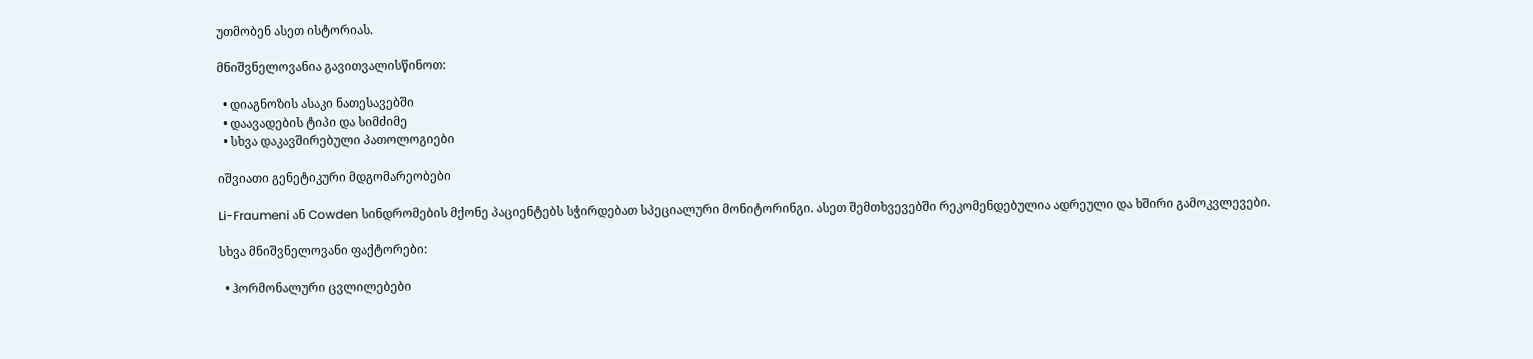უთმობენ ასეთ ისტორიას.

მნიშვნელოვანია გავითვალისწინოთ:

  • დიაგნოზის ასაკი ნათესავებში
  • დაავადების ტიპი და სიმძიმე
  • სხვა დაკავშირებული პათოლოგიები

იშვიათი გენეტიკური მდგომარეობები

Li-Fraumeni ან Cowden სინდრომების მქონე პაციენტებს სჭირდებათ სპეციალური მონიტორინგი. ასეთ შემთხვევებში რეკომენდებულია ადრეული და ხშირი გამოკვლევები.

სხვა მნიშვნელოვანი ფაქტორები:

  • ჰორმონალური ცვლილებები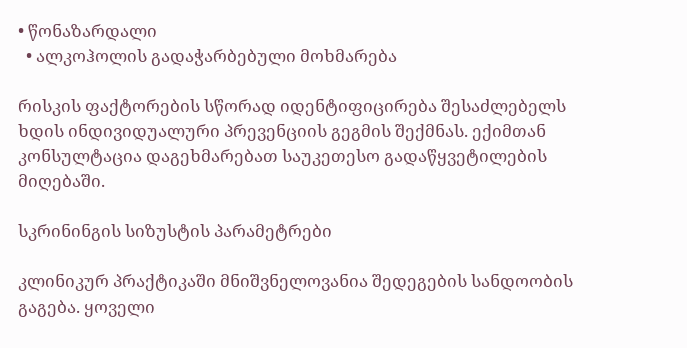• წონაზარდალი
  • ალკოჰოლის გადაჭარბებული მოხმარება

რისკის ფაქტორების სწორად იდენტიფიცირება შესაძლებელს ხდის ინდივიდუალური პრევენციის გეგმის შექმნას. ექიმთან კონსულტაცია დაგეხმარებათ საუკეთესო გადაწყვეტილების მიღებაში.

სკრინინგის სიზუსტის პარამეტრები

კლინიკურ პრაქტიკაში მნიშვნელოვანია შედეგების სანდოობის გაგება. ყოველი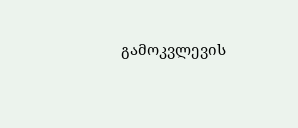გამოკვლევის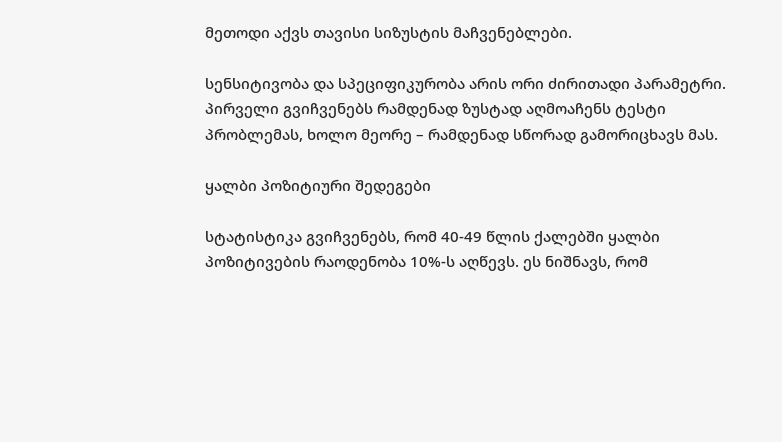მეთოდი აქვს თავისი სიზუსტის მაჩვენებლები.

სენსიტივობა და სპეციფიკურობა არის ორი ძირითადი პარამეტრი. პირველი გვიჩვენებს რამდენად ზუსტად აღმოაჩენს ტესტი პრობლემას, ხოლო მეორე – რამდენად სწორად გამორიცხავს მას.

ყალბი პოზიტიური შედეგები

სტატისტიკა გვიჩვენებს, რომ 40-49 წლის ქალებში ყალბი პოზიტივების რაოდენობა 10%-ს აღწევს. ეს ნიშნავს, რომ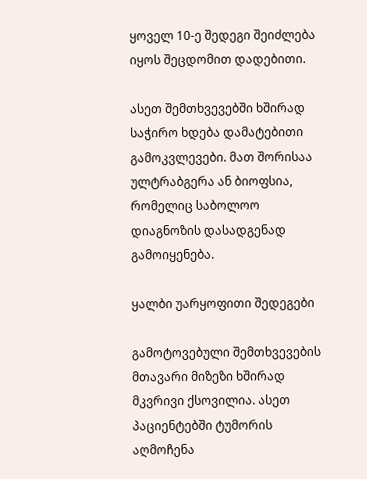ყოველ 10-ე შედეგი შეიძლება იყოს შეცდომით დადებითი.

ასეთ შემთხვევებში ხშირად საჭირო ხდება დამატებითი გამოკვლევები. მათ შორისაა ულტრაბგერა ან ბიოფსია, რომელიც საბოლოო დიაგნოზის დასადგენად გამოიყენება.

ყალბი უარყოფითი შედეგები

გამოტოვებული შემთხვევების მთავარი მიზეზი ხშირად მკვრივი ქსოვილია. ასეთ პაციენტებში ტუმორის აღმოჩენა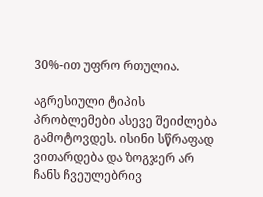30%-ით უფრო რთულია.

აგრესიული ტიპის პრობლემები ასევე შეიძლება გამოტოვდეს. ისინი სწრაფად ვითარდება და ზოგჯერ არ ჩანს ჩვეულებრივ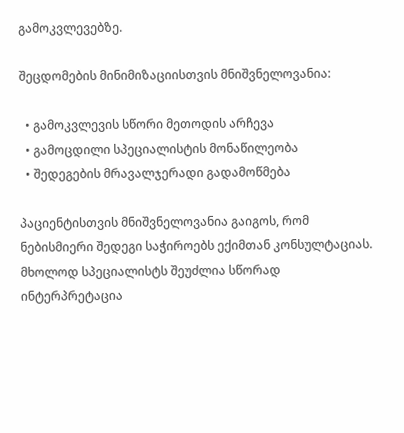გამოკვლევებზე.

შეცდომების მინიმიზაციისთვის მნიშვნელოვანია:

  • გამოკვლევის სწორი მეთოდის არჩევა
  • გამოცდილი სპეციალისტის მონაწილეობა
  • შედეგების მრავალჯერადი გადამოწმება

პაციენტისთვის მნიშვნელოვანია გაიგოს, რომ ნებისმიერი შედეგი საჭიროებს ექიმთან კონსულტაციას. მხოლოდ სპეციალისტს შეუძლია სწორად ინტერპრეტაცია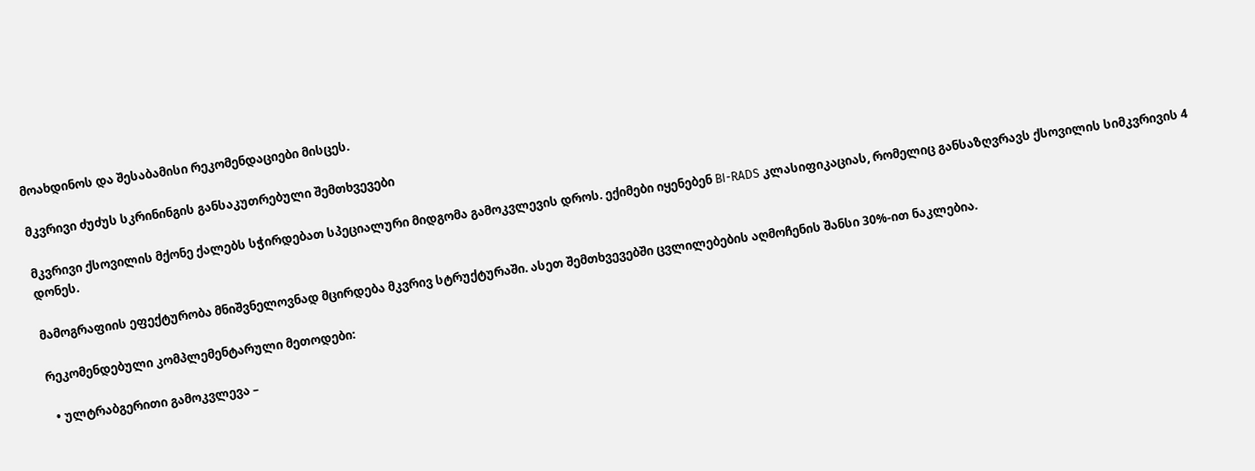მოახდინოს და შესაბამისი რეკომენდაციები მისცეს.

მკვრივი ძუძუს სკრინინგის განსაკუთრებული შემთხვევები

მკვრივი ქსოვილის მქონე ქალებს სჭირდებათ სპეციალური მიდგომა გამოკვლევის დროს. ექიმები იყენებენ BI-RADS კლასიფიკაციას, რომელიც განსაზღვრავს ქსოვილის სიმკვრივის 4 დონეს.

მამოგრაფიის ეფექტურობა მნიშვნელოვნად მცირდება მკვრივ სტრუქტურაში. ასეთ შემთხვევებში ცვლილებების აღმოჩენის შანსი 30%-ით ნაკლებია.

რეკომენდებული კომპლემენტარული მეთოდები:

  • ულტრაბგერითი გამოკვლევა –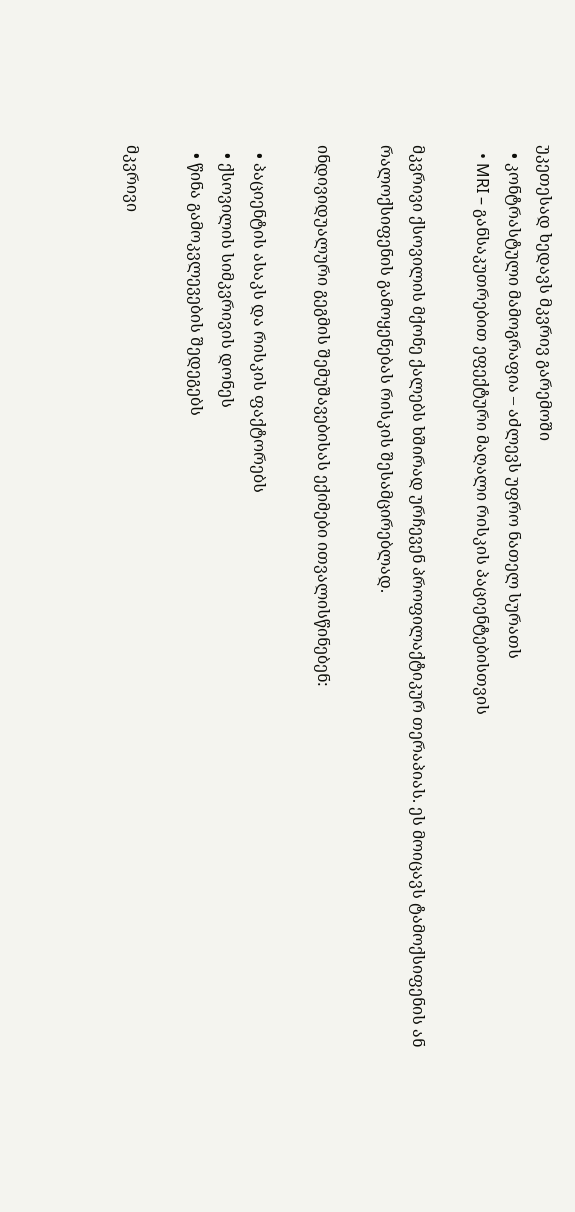უკეთესად ხედავს მკვრივ გარემოში
  • კონტრასტული მამოგრაფია – აძლევს უფრო ნათელ სურათს
  • MRI – განსაკუთრებით ეფექტური მაღალი რისკის პაციენტებისთვის

მკვრივი ქსოვილის მქონე ქალებს ხშირად ურჩევენ პროფილაქტიკურ თერაპიას. ეს მოიცავს ტამოქსიფენის ან რალოქსიფენის გამოყენებას რისკის შესამცირებლად.

ინდივიდუალური გეგმის შემუშავებისას ექიმები ითვალისწინებენ:

  • პაციენტის ასაკს და რისკის ფაქტორებს
  • ქსოვილის სიმკვრივის დონეს
  • წინა გამოკვლევების შედეგებს

მკვრივი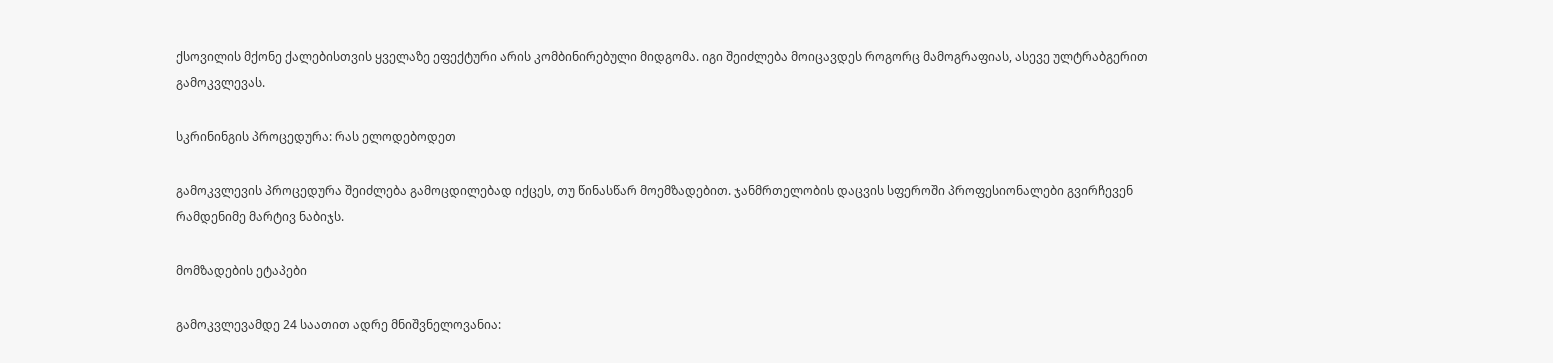ქსოვილის მქონე ქალებისთვის ყველაზე ეფექტური არის კომბინირებული მიდგომა. იგი შეიძლება მოიცავდეს როგორც მამოგრაფიას, ასევე ულტრაბგერით გამოკვლევას.

სკრინინგის პროცედურა: რას ელოდებოდეთ

გამოკვლევის პროცედურა შეიძლება გამოცდილებად იქცეს, თუ წინასწარ მოემზადებით. ჯანმრთელობის დაცვის სფეროში პროფესიონალები გვირჩევენ რამდენიმე მარტივ ნაბიჯს.

მომზადების ეტაპები

გამოკვლევამდე 24 საათით ადრე მნიშვნელოვანია: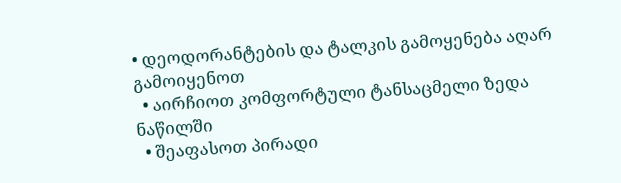• დეოდორანტების და ტალკის გამოყენება აღარ გამოიყენოთ
  • აირჩიოთ კომფორტული ტანსაცმელი ზედა ნაწილში
  • შეაფასოთ პირადი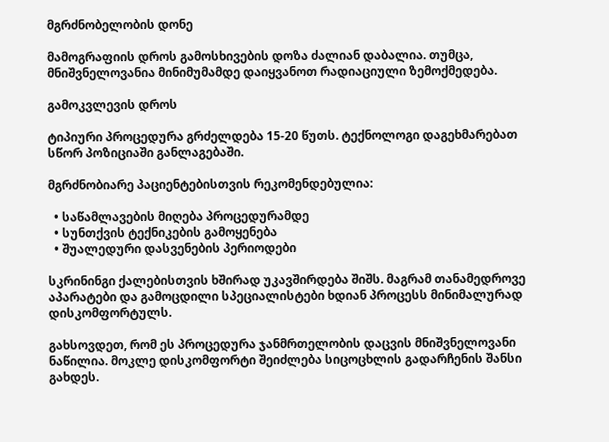მგრძნობელობის დონე

მამოგრაფიის დროს გამოსხივების დოზა ძალიან დაბალია. თუმცა, მნიშვნელოვანია მინიმუმამდე დაიყვანოთ რადიაციული ზემოქმედება.

გამოკვლევის დროს

ტიპიური პროცედურა გრძელდება 15-20 წუთს. ტექნოლოგი დაგეხმარებათ სწორ პოზიციაში განლაგებაში.

მგრძნობიარე პაციენტებისთვის რეკომენდებულია:

  • საწამლავების მიღება პროცედურამდე
  • სუნთქვის ტექნიკების გამოყენება
  • შუალედური დასვენების პერიოდები

სკრინინგი ქალებისთვის ხშირად უკავშირდება შიშს. მაგრამ თანამედროვე აპარატები და გამოცდილი სპეციალისტები ხდიან პროცესს მინიმალურად დისკომფორტულს.

გახსოვდეთ, რომ ეს პროცედურა ჯანმრთელობის დაცვის მნიშვნელოვანი ნაწილია. მოკლე დისკომფორტი შეიძლება სიცოცხლის გადარჩენის შანსი გახდეს.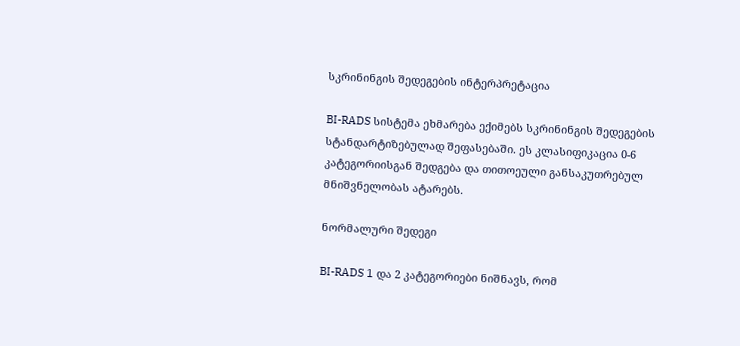სკრინინგის შედეგების ინტერპრეტაცია

BI-RADS სისტემა ეხმარება ექიმებს სკრინინგის შედეგების სტანდარტიზებულად შეფასებაში. ეს კლასიფიკაცია 0-6 კატეგორიისგან შედგება და თითოეული განსაკუთრებულ მნიშვნელობას ატარებს.

ნორმალური შედეგი

BI-RADS 1 და 2 კატეგორიები ნიშნავს, რომ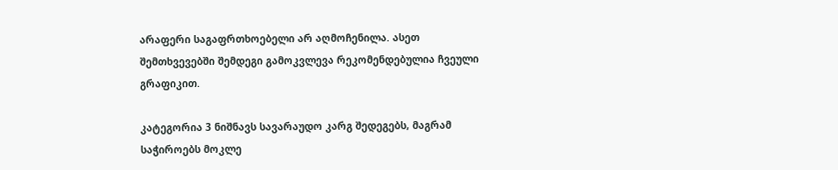არაფერი საგაფრთხოებელი არ აღმოჩენილა. ასეთ შემთხვევებში შემდეგი გამოკვლევა რეკომენდებულია ჩვეული გრაფიკით.

კატეგორია 3 ნიშნავს სავარაუდო კარგ შედეგებს, მაგრამ საჭიროებს მოკლე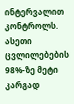ინტერვალით კონტროლს. ასეთი ცვლილებების 98%-ზე მეტი კარგად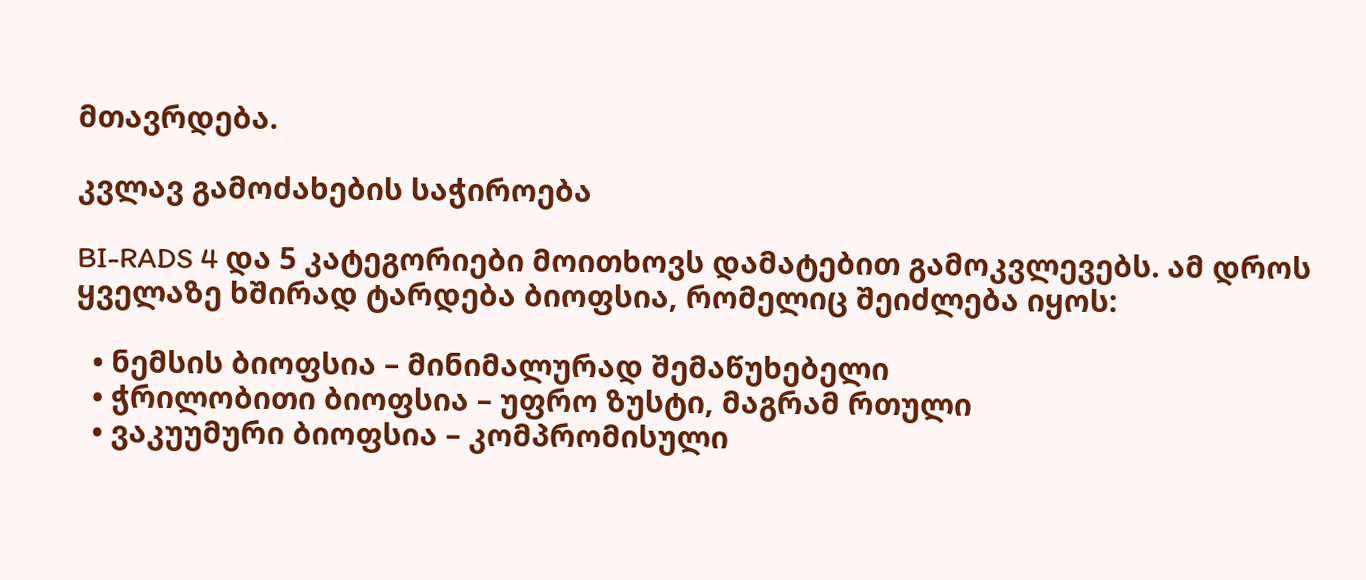მთავრდება.

კვლავ გამოძახების საჭიროება

BI-RADS 4 და 5 კატეგორიები მოითხოვს დამატებით გამოკვლევებს. ამ დროს ყველაზე ხშირად ტარდება ბიოფსია, რომელიც შეიძლება იყოს:

  • ნემსის ბიოფსია – მინიმალურად შემაწუხებელი
  • ჭრილობითი ბიოფსია – უფრო ზუსტი, მაგრამ რთული
  • ვაკუუმური ბიოფსია – კომპრომისული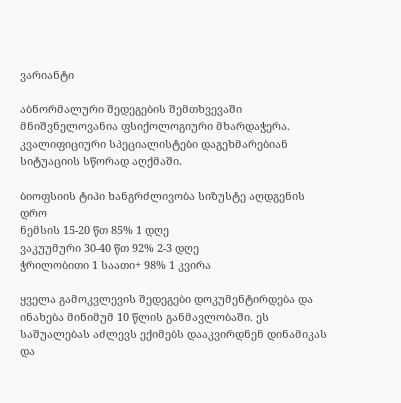ვარიანტი

აბნორმალური შედეგების შემთხვევაში მნიშვნელოვანია ფსიქოლოგიური მხარდაჭერა. კვალიფიციური სპეციალისტები დაგეხმარებიან სიტუაციის სწორად აღქმაში.

ბიოფსიის ტიპი ხანგრძლივობა სიზუსტე აღდგენის დრო
ნემსის 15-20 წთ 85% 1 დღე
ვაკუუმური 30-40 წთ 92% 2-3 დღე
ჭრილობითი 1 საათი+ 98% 1 კვირა

ყველა გამოკვლევის შედეგები დოკუმენტირდება და ინახება მინიმუმ 10 წლის განმავლობაში. ეს საშუალებას აძლევს ექიმებს დააკვირდნენ დინამიკას და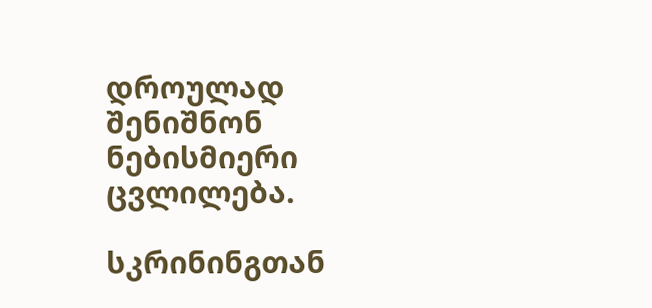დროულად შენიშნონ ნებისმიერი ცვლილება.

სკრინინგთან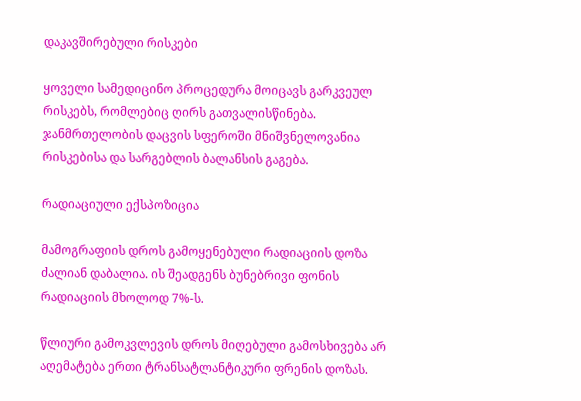დაკავშირებული რისკები

ყოველი სამედიცინო პროცედურა მოიცავს გარკვეულ რისკებს, რომლებიც ღირს გათვალისწინება. ჯანმრთელობის დაცვის სფეროში მნიშვნელოვანია რისკებისა და სარგებლის ბალანსის გაგება.

რადიაციული ექსპოზიცია

მამოგრაფიის დროს გამოყენებული რადიაციის დოზა ძალიან დაბალია. ის შეადგენს ბუნებრივი ფონის რადიაციის მხოლოდ 7%-ს.

წლიური გამოკვლევის დროს მიღებული გამოსხივება არ აღემატება ერთი ტრანსატლანტიკური ფრენის დოზას.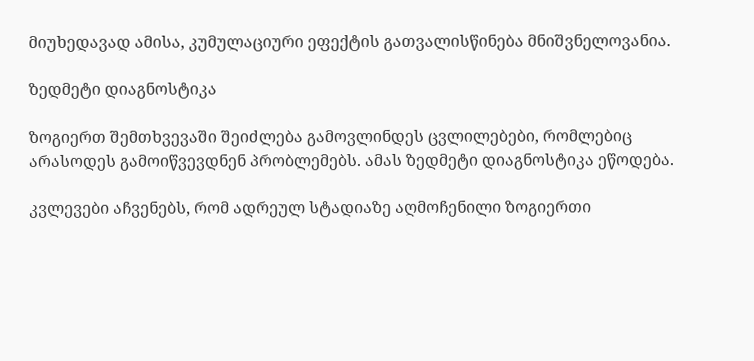მიუხედავად ამისა, კუმულაციური ეფექტის გათვალისწინება მნიშვნელოვანია.

ზედმეტი დიაგნოსტიკა

ზოგიერთ შემთხვევაში შეიძლება გამოვლინდეს ცვლილებები, რომლებიც არასოდეს გამოიწვევდნენ პრობლემებს. ამას ზედმეტი დიაგნოსტიკა ეწოდება.

კვლევები აჩვენებს, რომ ადრეულ სტადიაზე აღმოჩენილი ზოგიერთი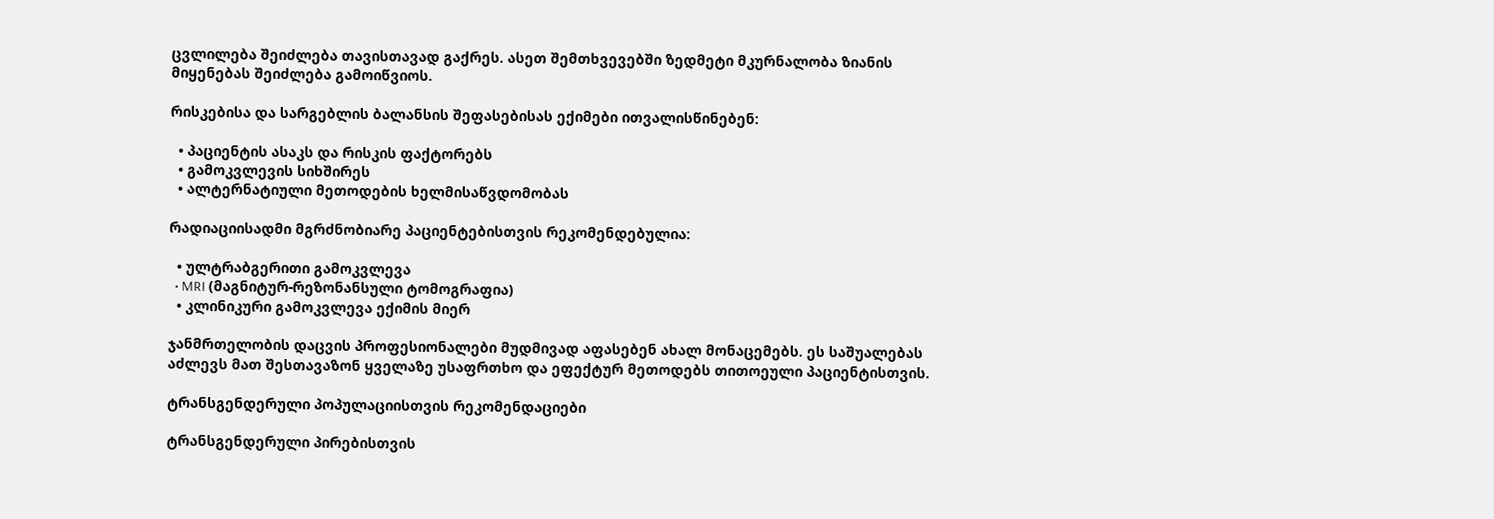ცვლილება შეიძლება თავისთავად გაქრეს. ასეთ შემთხვევებში ზედმეტი მკურნალობა ზიანის მიყენებას შეიძლება გამოიწვიოს.

რისკებისა და სარგებლის ბალანსის შეფასებისას ექიმები ითვალისწინებენ:

  • პაციენტის ასაკს და რისკის ფაქტორებს
  • გამოკვლევის სიხშირეს
  • ალტერნატიული მეთოდების ხელმისაწვდომობას

რადიაციისადმი მგრძნობიარე პაციენტებისთვის რეკომენდებულია:

  • ულტრაბგერითი გამოკვლევა
  • MRI (მაგნიტურ-რეზონანსული ტომოგრაფია)
  • კლინიკური გამოკვლევა ექიმის მიერ

ჯანმრთელობის დაცვის პროფესიონალები მუდმივად აფასებენ ახალ მონაცემებს. ეს საშუალებას აძლევს მათ შესთავაზონ ყველაზე უსაფრთხო და ეფექტურ მეთოდებს თითოეული პაციენტისთვის.

ტრანსგენდერული პოპულაციისთვის რეკომენდაციები

ტრანსგენდერული პირებისთვის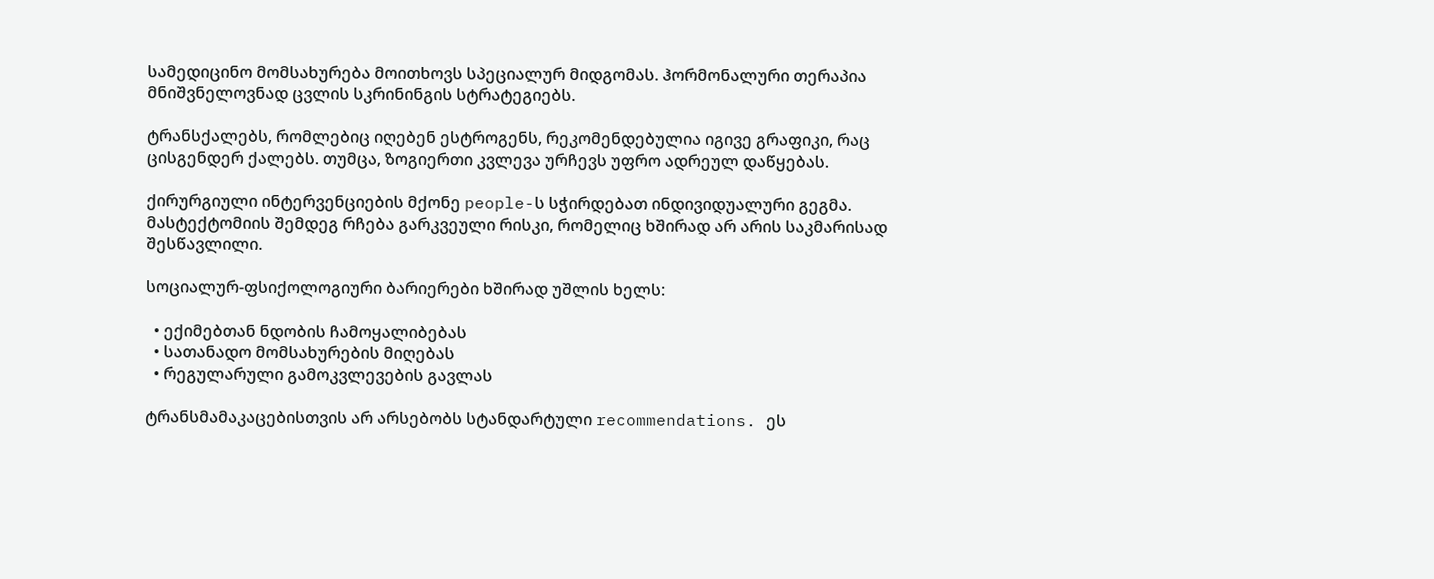სამედიცინო მომსახურება მოითხოვს სპეციალურ მიდგომას. ჰორმონალური თერაპია მნიშვნელოვნად ცვლის სკრინინგის სტრატეგიებს.

ტრანსქალებს, რომლებიც იღებენ ესტროგენს, რეკომენდებულია იგივე გრაფიკი, რაც ცისგენდერ ქალებს. თუმცა, ზოგიერთი კვლევა ურჩევს უფრო ადრეულ დაწყებას.

ქირურგიული ინტერვენციების მქონე people-ს სჭირდებათ ინდივიდუალური გეგმა. მასტექტომიის შემდეგ რჩება გარკვეული რისკი, რომელიც ხშირად არ არის საკმარისად შესწავლილი.

სოციალურ-ფსიქოლოგიური ბარიერები ხშირად უშლის ხელს:

  • ექიმებთან ნდობის ჩამოყალიბებას
  • სათანადო მომსახურების მიღებას
  • რეგულარული გამოკვლევების გავლას

ტრანსმამაკაცებისთვის არ არსებობს სტანდარტული recommendations. ეს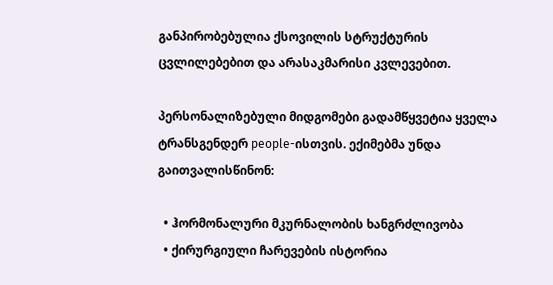განპირობებულია ქსოვილის სტრუქტურის ცვლილებებით და არასაკმარისი კვლევებით.

პერსონალიზებული მიდგომები გადამწყვეტია ყველა ტრანსგენდერ people-ისთვის. ექიმებმა უნდა გაითვალისწინონ:

  • ჰორმონალური მკურნალობის ხანგრძლივობა
  • ქირურგიული ჩარევების ისტორია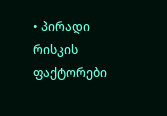• პირადი რისკის ფაქტორები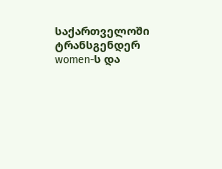საქართველოში ტრანსგენდერ women-ს და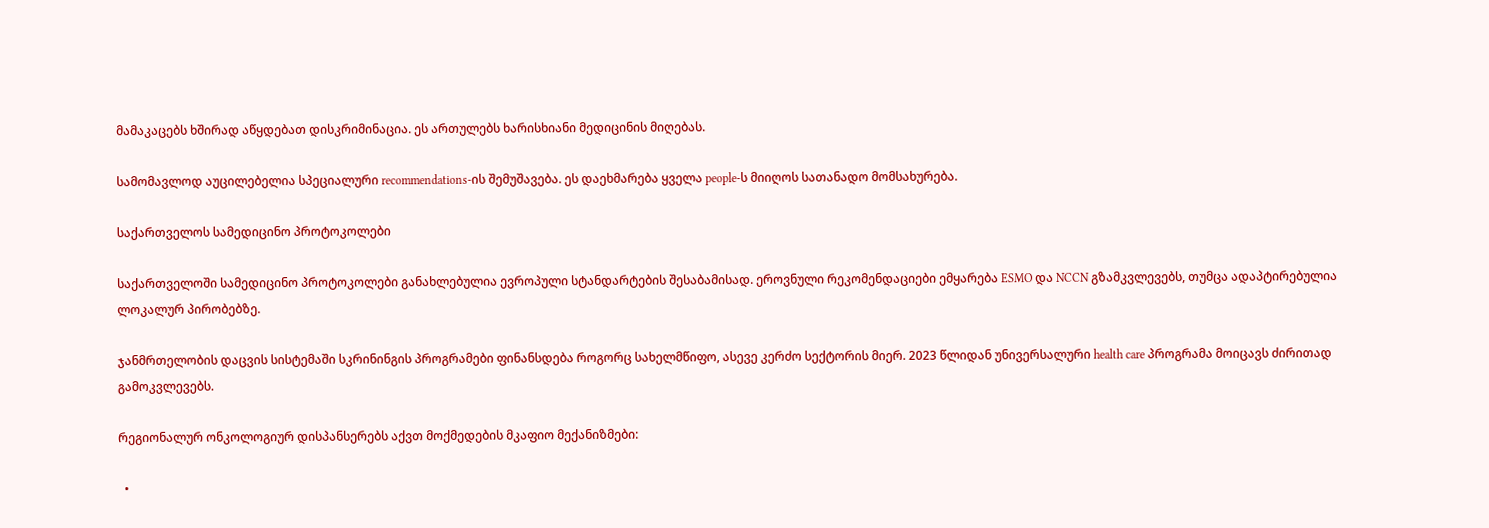მამაკაცებს ხშირად აწყდებათ დისკრიმინაცია. ეს ართულებს ხარისხიანი მედიცინის მიღებას.

სამომავლოდ აუცილებელია სპეციალური recommendations-ის შემუშავება. ეს დაეხმარება ყველა people-ს მიიღოს სათანადო მომსახურება.

საქართველოს სამედიცინო პროტოკოლები

საქართველოში სამედიცინო პროტოკოლები განახლებულია ევროპული სტანდარტების შესაბამისად. ეროვნული რეკომენდაციები ემყარება ESMO და NCCN გზამკვლევებს, თუმცა ადაპტირებულია ლოკალურ პირობებზე.

ჯანმრთელობის დაცვის სისტემაში სკრინინგის პროგრამები ფინანსდება როგორც სახელმწიფო, ასევე კერძო სექტორის მიერ. 2023 წლიდან უნივერსალური health care პროგრამა მოიცავს ძირითად გამოკვლევებს.

რეგიონალურ ონკოლოგიურ დისპანსერებს აქვთ მოქმედების მკაფიო მექანიზმები:

  •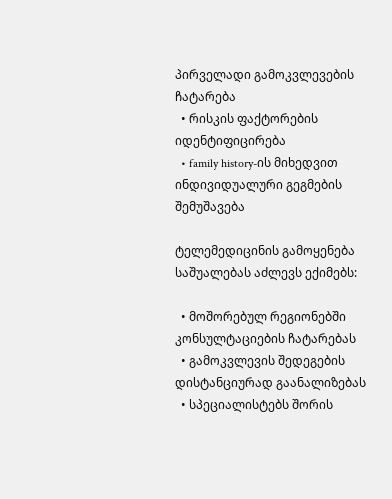პირველადი გამოკვლევების ჩატარება
  • რისკის ფაქტორების იდენტიფიცირება
  • family history-ის მიხედვით ინდივიდუალური გეგმების შემუშავება

ტელემედიცინის გამოყენება საშუალებას აძლევს ექიმებს:

  • მოშორებულ რეგიონებში კონსულტაციების ჩატარებას
  • გამოკვლევის შედეგების დისტანციურად გაანალიზებას
  • სპეციალისტებს შორის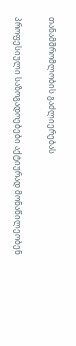თანამშრომლობის გაძლიერებას

პროფესიული საზოგადოებები აქტიურად მონაწილეობენ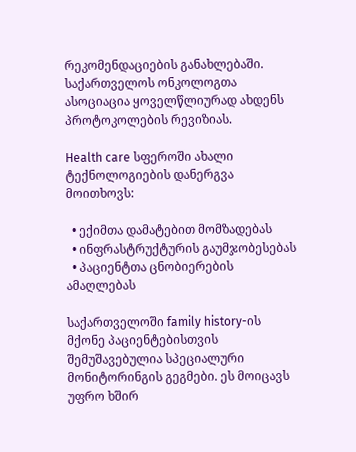რეკომენდაციების განახლებაში. საქართველოს ონკოლოგთა ასოციაცია ყოველწლიურად ახდენს პროტოკოლების რევიზიას.

Health care სფეროში ახალი ტექნოლოგიების დანერგვა მოითხოვს:

  • ექიმთა დამატებით მომზადებას
  • ინფრასტრუქტურის გაუმჯობესებას
  • პაციენტთა ცნობიერების ამაღლებას

საქართველოში family history-ის მქონე პაციენტებისთვის შემუშავებულია სპეციალური მონიტორინგის გეგმები. ეს მოიცავს უფრო ხშირ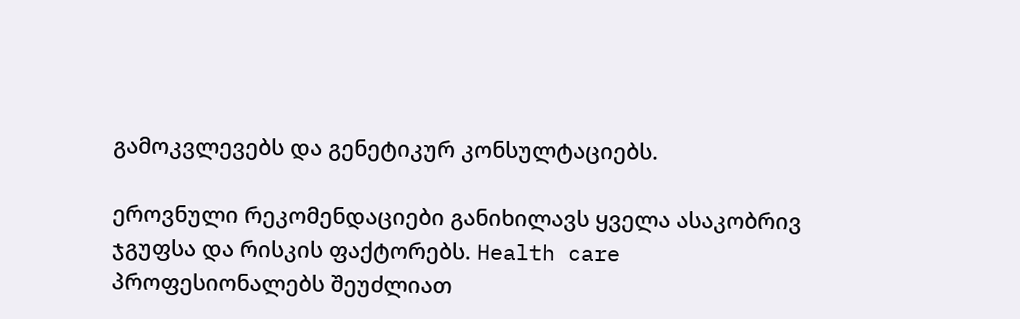გამოკვლევებს და გენეტიკურ კონსულტაციებს.

ეროვნული რეკომენდაციები განიხილავს ყველა ასაკობრივ ჯგუფსა და რისკის ფაქტორებს. Health care პროფესიონალებს შეუძლიათ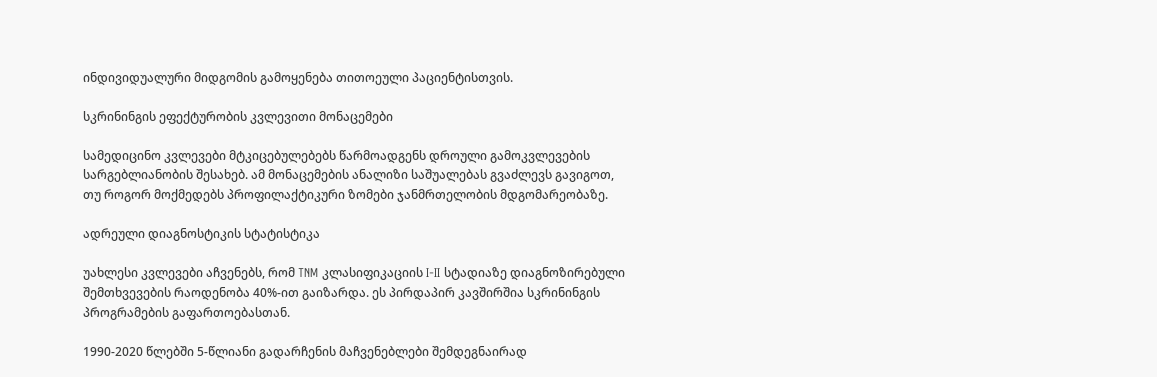ინდივიდუალური მიდგომის გამოყენება თითოეული პაციენტისთვის.

სკრინინგის ეფექტურობის კვლევითი მონაცემები

სამედიცინო კვლევები მტკიცებულებებს წარმოადგენს დროული გამოკვლევების სარგებლიანობის შესახებ. ამ მონაცემების ანალიზი საშუალებას გვაძლევს გავიგოთ, თუ როგორ მოქმედებს პროფილაქტიკური ზომები ჯანმრთელობის მდგომარეობაზე.

ადრეული დიაგნოსტიკის სტატისტიკა

უახლესი კვლევები აჩვენებს, რომ TNM კლასიფიკაციის I-II სტადიაზე დიაგნოზირებული შემთხვევების რაოდენობა 40%-ით გაიზარდა. ეს პირდაპირ კავშირშია სკრინინგის პროგრამების გაფართოებასთან.

1990-2020 წლებში 5-წლიანი გადარჩენის მაჩვენებლები შემდეგნაირად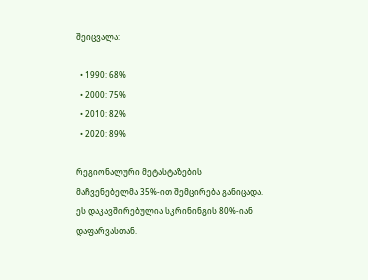შეიცვალა:

  • 1990: 68%
  • 2000: 75%
  • 2010: 82%
  • 2020: 89%

რეგიონალური მეტასტაზების მაჩვენებელმა 35%-ით შემცირება განიცადა. ეს დაკავშირებულია სკრინინგის 80%-იან დაფარვასთან.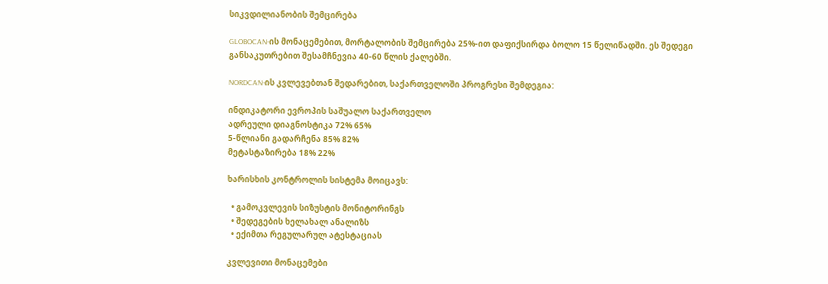სიკვდილიანობის შემცირება

GLOBOCAN-ის მონაცემებით, მორტალობის შემცირება 25%-ით დაფიქსირდა ბოლო 15 წელიწადში. ეს შედეგი განსაკუთრებით შესამჩნევია 40-60 წლის ქალებში.

NORDCAN-ის კვლევებთან შედარებით, საქართველოში პროგრესი შემდეგია:

ინდიკატორი ევროპის საშუალო საქართველო
ადრეული დიაგნოსტიკა 72% 65%
5-წლიანი გადარჩენა 85% 82%
მეტასტაზირება 18% 22%

ხარისხის კონტროლის სისტემა მოიცავს:

  • გამოკვლევის სიზუსტის მონიტორინგს
  • შედეგების ხელახალ ანალიზს
  • ექიმთა რეგულარულ ატესტაციას

კვლევითი მონაცემები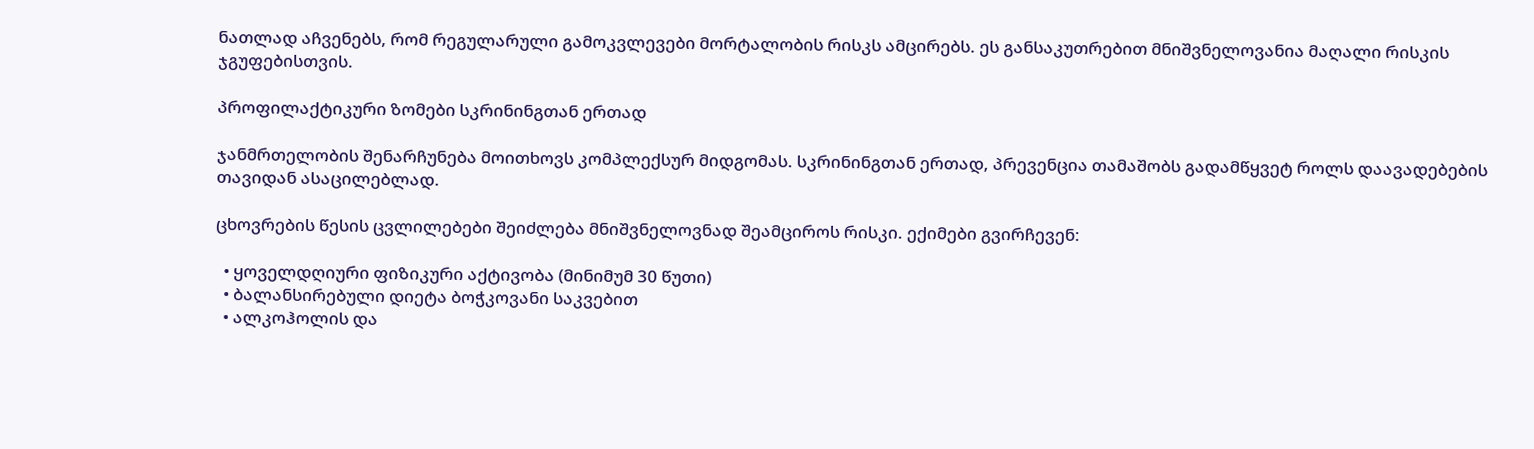ნათლად აჩვენებს, რომ რეგულარული გამოკვლევები მორტალობის რისკს ამცირებს. ეს განსაკუთრებით მნიშვნელოვანია მაღალი რისკის ჯგუფებისთვის.

პროფილაქტიკური ზომები სკრინინგთან ერთად

ჯანმრთელობის შენარჩუნება მოითხოვს კომპლექსურ მიდგომას. სკრინინგთან ერთად, პრევენცია თამაშობს გადამწყვეტ როლს დაავადებების თავიდან ასაცილებლად.

ცხოვრების წესის ცვლილებები შეიძლება მნიშვნელოვნად შეამციროს რისკი. ექიმები გვირჩევენ:

  • ყოველდღიური ფიზიკური აქტივობა (მინიმუმ 30 წუთი)
  • ბალანსირებული დიეტა ბოჭკოვანი საკვებით
  • ალკოჰოლის და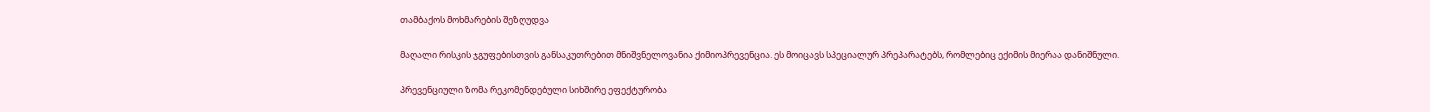თამბაქოს მოხმარების შეზღუდვა

მაღალი რისკის ჯგუფებისთვის განსაკუთრებით მნიშვნელოვანია ქიმიოპრევენცია. ეს მოიცავს სპეციალურ პრეპარატებს, რომლებიც ექიმის მიერაა დანიშნული.

პრევენციული ზომა რეკომენდებული სიხშირე ეფექტურობა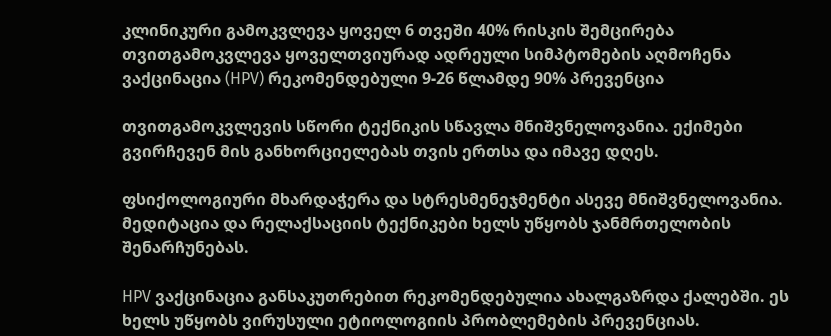კლინიკური გამოკვლევა ყოველ 6 თვეში 40% რისკის შემცირება
თვითგამოკვლევა ყოველთვიურად ადრეული სიმპტომების აღმოჩენა
ვაქცინაცია (HPV) რეკომენდებული 9-26 წლამდე 90% პრევენცია

თვითგამოკვლევის სწორი ტექნიკის სწავლა მნიშვნელოვანია. ექიმები გვირჩევენ მის განხორციელებას თვის ერთსა და იმავე დღეს.

ფსიქოლოგიური მხარდაჭერა და სტრესმენეჯმენტი ასევე მნიშვნელოვანია. მედიტაცია და რელაქსაციის ტექნიკები ხელს უწყობს ჯანმრთელობის შენარჩუნებას.

HPV ვაქცინაცია განსაკუთრებით რეკომენდებულია ახალგაზრდა ქალებში. ეს ხელს უწყობს ვირუსული ეტიოლოგიის პრობლემების პრევენციას.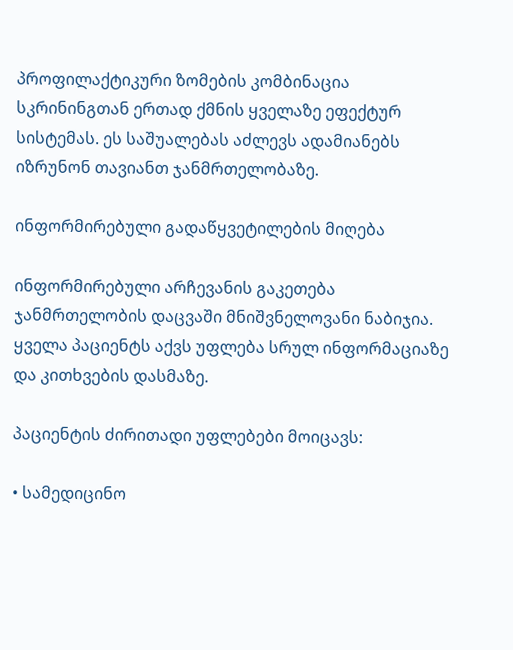პროფილაქტიკური ზომების კომბინაცია სკრინინგთან ერთად ქმნის ყველაზე ეფექტურ სისტემას. ეს საშუალებას აძლევს ადამიანებს იზრუნონ თავიანთ ჯანმრთელობაზე.

ინფორმირებული გადაწყვეტილების მიღება

ინფორმირებული არჩევანის გაკეთება ჯანმრთელობის დაცვაში მნიშვნელოვანი ნაბიჯია. ყველა პაციენტს აქვს უფლება სრულ ინფორმაციაზე და კითხვების დასმაზე.

პაციენტის ძირითადი უფლებები მოიცავს:

• სამედიცინო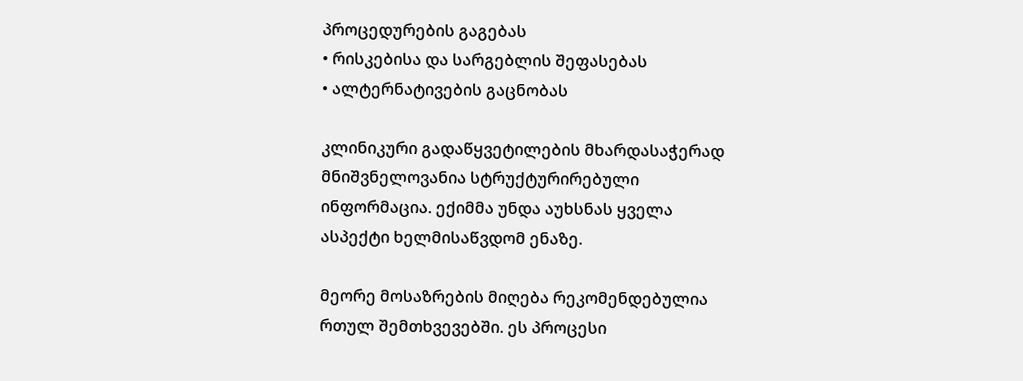პროცედურების გაგებას
• რისკებისა და სარგებლის შეფასებას
• ალტერნატივების გაცნობას

კლინიკური გადაწყვეტილების მხარდასაჭერად მნიშვნელოვანია სტრუქტურირებული ინფორმაცია. ექიმმა უნდა აუხსნას ყველა ასპექტი ხელმისაწვდომ ენაზე.

მეორე მოსაზრების მიღება რეკომენდებულია რთულ შემთხვევებში. ეს პროცესი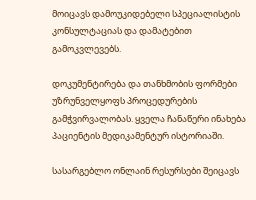მოიცავს დამოუკიდებელი სპეციალისტის კონსულტაციას და დამატებით გამოკვლევებს.

დოკუმენტირება და თანხმობის ფორმები უზრუნველყოფს პროცედურების გამჭვირვალობას. ყველა ჩანაწერი ინახება პაციენტის მედიკამენტურ ისტორიაში.

სასარგებლო ონლაინ რესურსები შეიცავს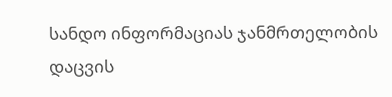სანდო ინფორმაციას ჯანმრთელობის დაცვის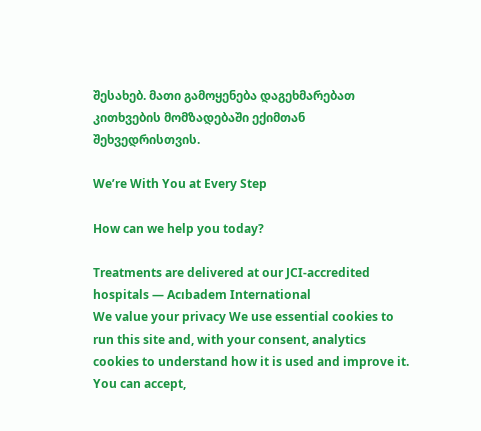შესახებ. მათი გამოყენება დაგეხმარებათ კითხვების მომზადებაში ექიმთან შეხვედრისთვის.

We’re With You at Every Step

How can we help you today?

Treatments are delivered at our JCI-accredited hospitals — Acıbadem International
We value your privacy We use essential cookies to run this site and, with your consent, analytics cookies to understand how it is used and improve it. You can accept,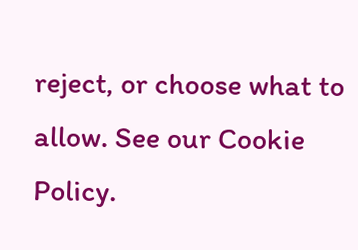reject, or choose what to allow. See our Cookie Policy.